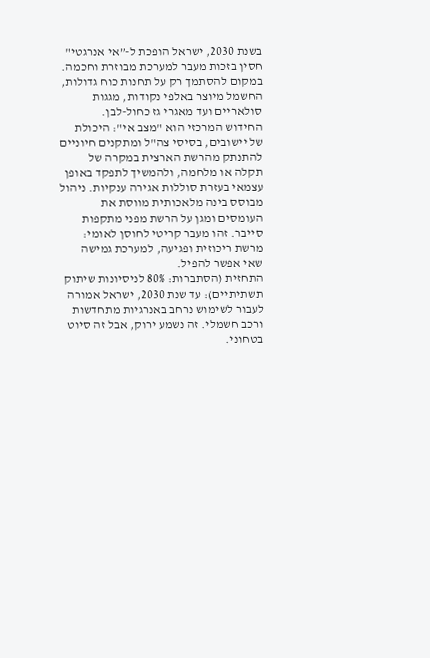בשנת 2030, ישראל הופכת ל-”אי אנרגטי" חסין בזכות מעבר למערכת מבוזרת וחכמה. במקום להסתמך רק על תחנות כוח גדולות, החשמל מיוצר באלפי נקודות, מגגות סולאריים ועד מאגרי גז כחול-לבן.
החידוש המרכזי הוא "מצב אי": היכולת של יישובים, בסיסי צה"ל ומתקנים חיוניים להתנתק מהרשת הארצית במקרה של תקלה או מלחמה, ולהמשיך לתפקד באופן עצמאי בעזרת סוללות אגירה ענקיות. ניהול מבוסס בינה מלאכותית מווסת את העומסים ומגן על הרשת מפני מתקפות סייבר. זהו מעבר קריטי לחוסן לאומי: מרשת ריכוזית ופגיעה, למערכת גמישה שאי אפשר להפיל.
התחזית (הסתברות: 80% לניסיונות שיתוק תשתיתיים): עד שנת 2030, ישראל אמורה לעבור לשימוש נרחב באנרגיות מתחדשות ורכב חשמלי. זה נשמע ירוק, אבל זה סיוט בטחוני.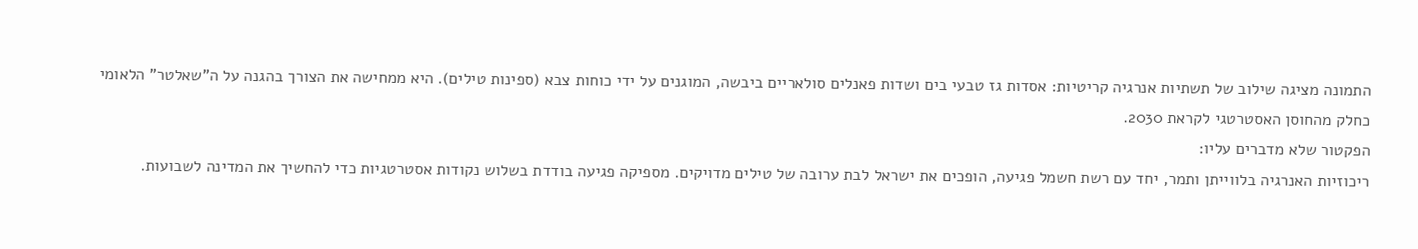התמונה מציגה שילוב של תשתיות אנרגיה קריטיות: אסדות גז טבעי בים ושדות פאנלים סולאריים ביבשה, המוגנים על ידי כוחות צבא (ספינות טילים). היא ממחישה את הצורך בהגנה על ה"שאלטר" הלאומי כחלק מהחוסן האסטרטגי לקראת 2030.
הפקטור שלא מדברים עליו:
ריכוזיות האנרגיה בלווייתן ותמר, יחד עם רשת חשמל פגיעה, הופכים את ישראל לבת ערובה של טילים מדויקים. מספיקה פגיעה בודדת בשלוש נקודות אסטרטגיות כדי להחשיך את המדינה לשבועות.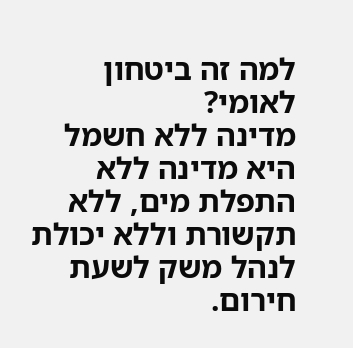למה זה ביטחון לאומי?
מדינה ללא חשמל היא מדינה ללא התפלת מים, ללא תקשורת וללא יכולת לנהל משק לשעת חירום.